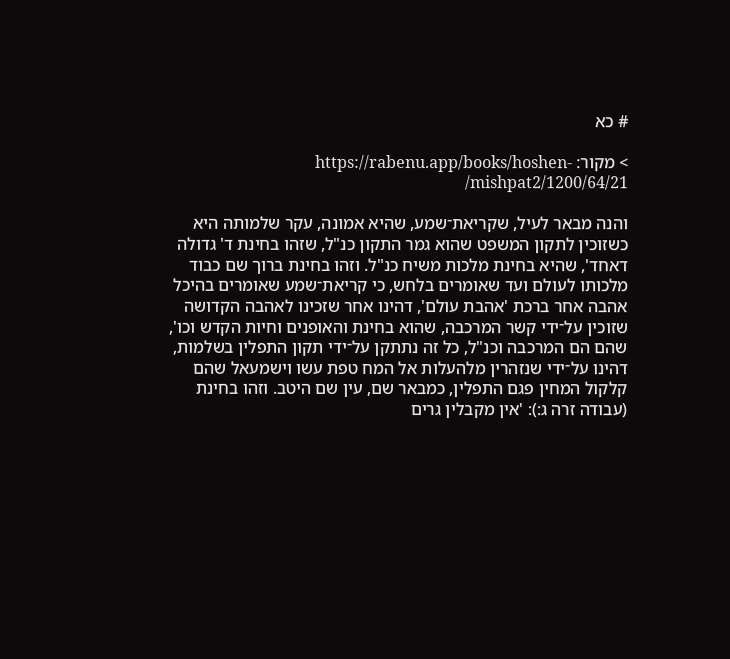# כא

> מקור: https://rabenu.app/books/hoshen-mishpat2/1200/64/21/

והנה מבאר לעיל, שקריאת־שמע, שהיא אמונה, עקר שלמותה היא כשזוכין לתקון המשפט שהוא גמר התקון כנ"ל, שזהו בחינת ד' גדולה דאחד', שהיא בחינת מלכות משיח כנ"ל. וזהו בחינת ברוך שם כבוד מלכותו לעולם ועד שאומרים בלחש, כי קריאת־שמע שאומרים בהיכל אהבה אחר ברכת 'אהבת עולם', דהינו אחר שזכינו לאהבה הקדושה שזוכין על־ידי קשר המרכבה, שהוא בחינת והאופנים וחיות הקדש וכו', שהם הם המרכבה וכנ"ל, כל זה נתתקן על־ידי תקון התפלין בשלמות, דהינו על־ידי שנזהרין מלהעלות אל המח טפת עשו וישמעאל שהם קלקול המחין פגם התפלין, כמבאר שם, עין שם היטב. וזהו בחינת (עבודה זרה ג:): 'אין מקבלין גרים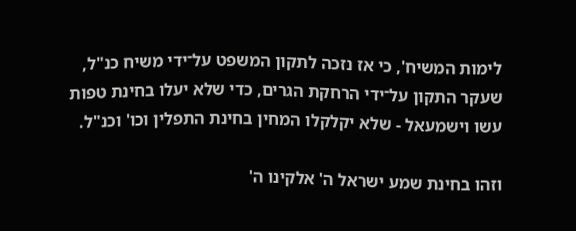לימות המשיח', כי אז נזכה לתקון המשפט על־ידי משיח כנ"ל, שעקר התקון על־ידי הרחקת הגרים, כדי שלא יעלו בחינת טפות עשו וישמעאל - שלא יקלקלו המחין בחינת התפלין וכו' וכנ"ל.

וזהו בחינת שמע ישראל ה' אלקינו ה'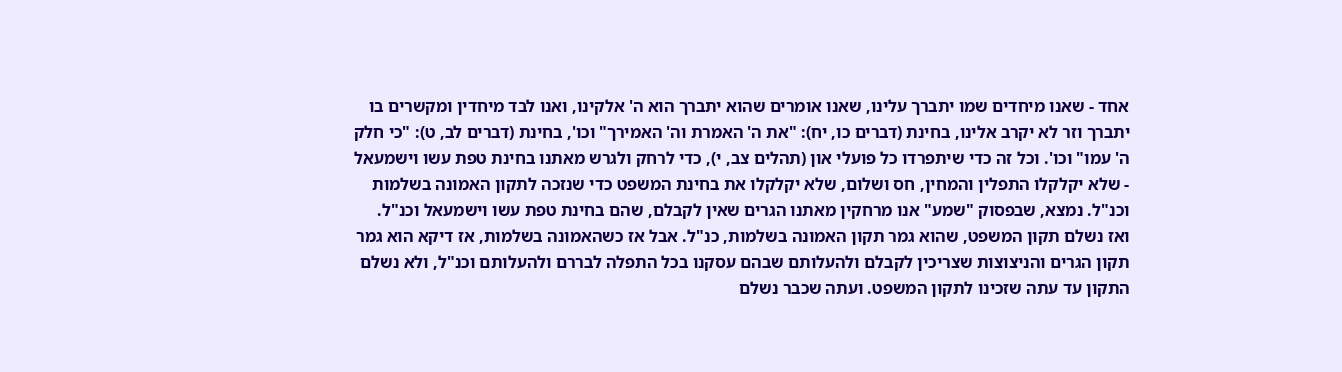אחד - שאנו מיחדים שמו יתברך עלינו, שאנו אומרים שהוא יתברך הוא ה' אלקינו, ואנו לבד מיחדין ומקשרים בו יתברך וזר לא יקרב אלינו, בחינת (דברים כו, יח): "את ה' האמרת וה' האמירך" וכו', בחינת (דברים לב, ט): "כי חלק ה' עמו" וכו'. וכל זה כדי שיתפרדו כל פועלי און (תהלים צב, י), כדי לרחק ולגרש מאתנו בחינת טפת עשו וישמעאל - שלא יקלקלו התפלין והמחין, חס ושלום, שלא יקלקלו את בחינת המשפט כדי שנזכה לתקון האמונה בשלמות וכנ"ל. נמצא, שבפסוק "שמע" אנו מרחקין מאתנו הגרים שאין לקבלם, שהם בחינת טפת עשו וישמעאל וכנ"ל. ואז נשלם תקון המשפט, שהוא גמר תקון האמונה בשלמות, כנ"ל. אבל אז כשהאמונה בשלמות, אז דיקא הוא גמר תקון הגרים והניצוצות שצריכין לקבלם ולהעלותם שבהם עסקנו בכל התפלה לבררם ולהעלותם וכנ"ל, ולא נשלם התקון עד עתה שזכינו לתקון המשפט. ועתה שכבר נשלם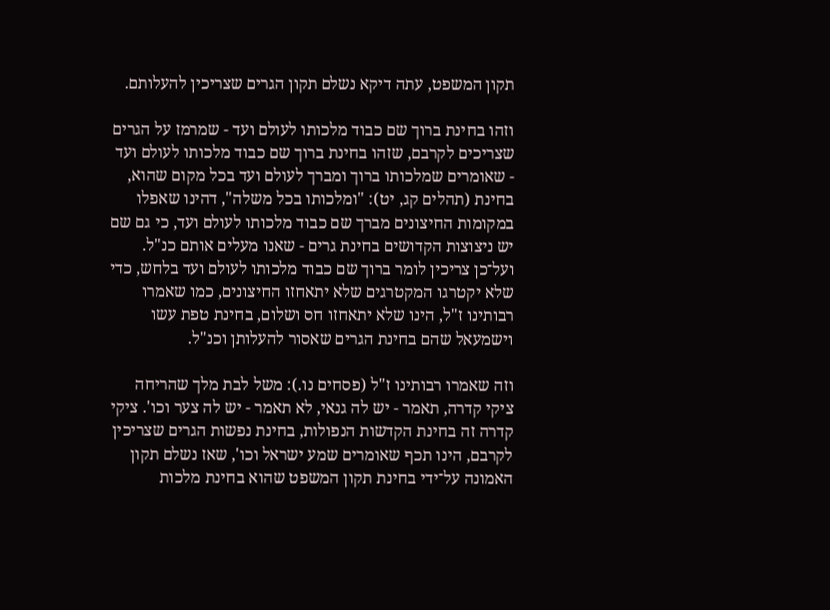תקון המשפט, עתה דיקא נשלם תקון הגרים שצריכין להעלותם.

וזהו בחינת ברוך שם כבוד מלכותו לעולם ועד - שמרמז על הגרים שצריכים לקרבם, שזהו בחינת ברוך שם כבוד מלכותו לעולם ועד - שאומרים שמלכותו ברוך ומברך לעולם ועד בכל מקום שהוא, בחינת (תהלים קג, יט): "ומלכותו בכל משלה", דהינו שאפלו במקומות החיצונים מברך שם כבוד מלכותו לעולם ועד, כי גם שם יש ניצוצות הקדושים בחינת גרים - שאנו מעלים אותם כנ"ל. ועל־כן צריכין לומר ברוך שם כבוד מלכותו לעולם ועד בלחש, כדי שלא יקטרגו המקטרגים שלא יתאחזו החיצונים, כמו שאמרו רבותינו ז"ל, הינו שלא יתאחזו חס ושלום, בחינת טפת עשו וישמעאל שהם בחינת הגרים שאסור להעלותן וכנ"ל.

וזה שאמרו רבותינו ז"ל (פסחים נו.): משל לבת מלך שהריחה ציקי קדרה, תאמר - יש לה גנאי, לא תאמר - יש לה צער וכו'. ציקי קדרה זה בחינת הקדשות הנפולות, בחינת נפשות הגרים שצריכין לקרבם, הינו תכף שאומרים שמע ישראל וכו', שאז נשלם תקון האמונה על־ידי בחינת תקון המשפט שהוא בחינת מלכות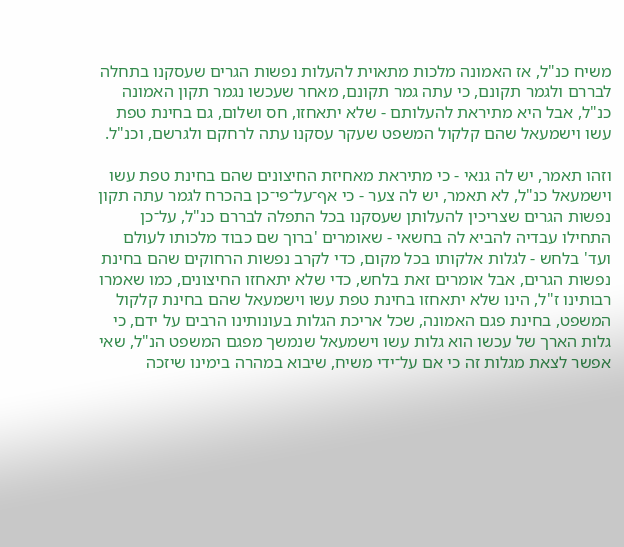משיח כנ"ל, אז האמונה מלכות מתאוית להעלות נפשות הגרים שעסקנו בתחלה לבררם ולגמר תקונם, כי עתה גמר תקונם, מאחר שעכשו נגמר תקון האמונה כנ"ל, אבל היא מתיראת להעלותם - שלא יתאחזו, חס ושלום, גם בחינת טפת עשו וישמעאל שהם קלקול המשפט שעקר עסקנו עתה לרחקם ולגרשם, וכנ"ל.

וזהו תאמר, יש לה גנאי - כי מתיראת מאחיזת החיצונים שהם בחינת טפת עשו וישמעאל כנ"ל, לא תאמר, יש לה צער - כי אף־על־פי־כן בהכרח לגמר עתה תקון נפשות הגרים שצריכין להעלותן שעסקנו בכל התפלה לבררם כנ"ל, על־כן התחילו עבדיה להביא לה בחשאי - שאומרים 'ברוך שם כבוד מלכותו לעולם ועד' בלחש - לגלות אלקותו בכל מקום, כדי לקרב נפשות הרחוקים שהם בחינת נפשות הגרים, אבל אומרים זאת בלחש, כדי שלא יתאחזו החיצונים, כמו שאמרו רבותינו ז"ל, הינו שלא יתאחזו בחינת טפת עשו וישמעאל שהם בחינת קלקול המשפט, בחינת פגם האמונה, שכל אריכת הגלות בעונותינו הרבים על ידם, כי גלות הארך של עכשו הוא גלות עשו וישמעאל שנמשך מפגם המשפט הנ"ל, שאי אפשר לצאת מגלות זה כי אם על־ידי משיח, שיבוא במהרה בימינו שיזכה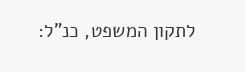לתקון המשפט, כנ"ל: